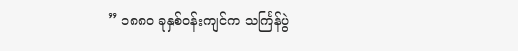” ၁၈၈၀ ခုနှစ်ဝန်းကျင်က သင်္ကြန်ပွဲ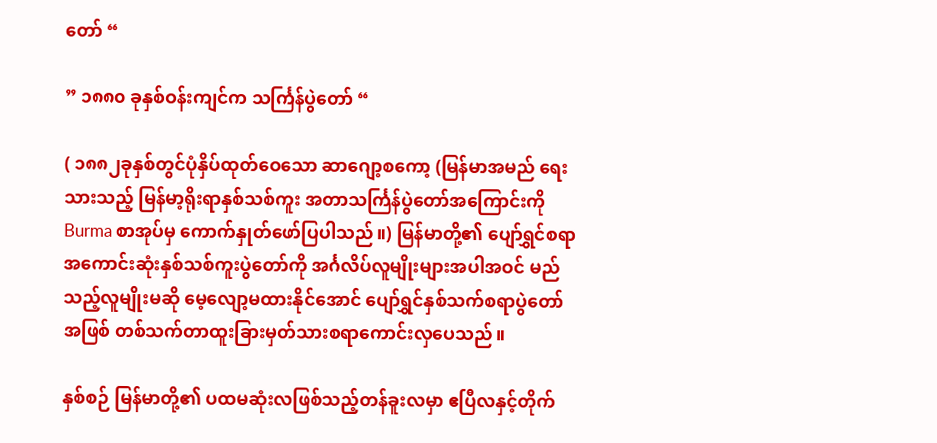တော် “

” ၁၈၈၀ ခုနှစ်ဝန်းကျင်က သင်္ကြန်ပွဲတော် “

( ၁၈၈၂ခုနှစ်တွင်ပုံနှိပ်ထုတ်ဝေသော ဆာဂျော့စကော့ (မြန်မာအမည် ရေးသားသည့် မြန်မာ့ရိုးရာနှစ်သစ်ကူး အတာသင်္ကြန်ပွဲတော်အကြောင်းကို Burma စာအုပ်မှ ကောက်နှုတ်ဖော်ပြပါသည်။) မြန်မာတို့၏ ပျော်ရွှင်စရာအကောင်းဆုံးနှစ်သစ်ကူးပွဲတော်ကို အင်္ဂလိပ်လူမျိုးများအပါအဝင် မည်သည့်လူမျိုးမဆို မေ့လျော့မထားနိုင်အောင် ပျော်ရွှင်နှစ်သက်စရာပွဲတော်အဖြစ် တစ်သက်တာထူးခြားမှတ်သားစရာကောင်းလှပေသည်။

နှစ်စဉ် မြန်မာတို့၏ ပထမဆုံးလဖြစ်သည့်တန်ခူးလမှာ ဧပြီလနှင့်တိုက်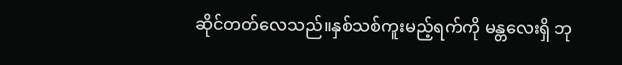ဆိုင်တတ်လေသည်။နှစ်သစ်ကူးမည့်ရက်ကို မန္တလေးရှိ ဘု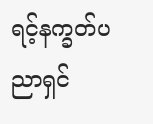ရင့်နက္ခတ်ပညာရှင်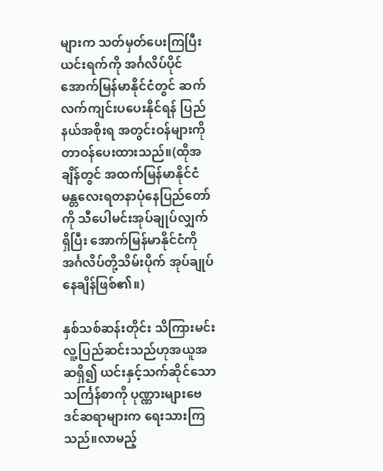များက သတ်မှတ်ပေးကြပြီးယင်းရက်ကို အင်္ဂလိပ်ပိုင် အောက်မြန်မာနိုင်ငံတွင် ဆက်လက်ကျင်းပပေးနိုင်ရန် ပြည်နယ်အစိုးရ အတွင်းဝန်များကိုတာဝန်ပေးထားသည်။(ထိုအချိန်တွင် အထက်မြန်မာနိုင်ငံမန္တလေးရတနာပုံနေပြည်တော်ကို သီပေါမင်းအုပ်ချုပ်လျှက်ရှိပြီး အောက်မြန်မာနိုင်ငံကို အင်္ဂလိပ်တို့သိမ်းပိုက် အုပ်ချုပ်နေချိန်ဖြစ်၏။)

နှစ်သစ်ဆန်းတိုင်း သိကြားမင်းလူ့ပြည်ဆင်းသည်ဟုအယူအဆရှိ၍ ယင်းနှင့်သက်ဆိုင်သော သင်္ကြန်စာကို ပုဏ္ဏားများဗေဒင်ဆရာများက ရေးသားကြသည်။လာမည့်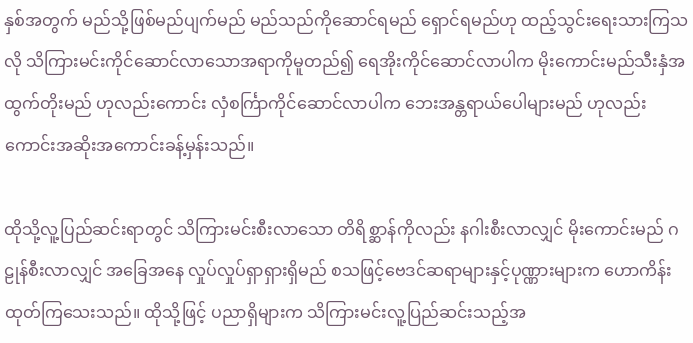နှစ်အတွက် မည်သို့ဖြစ်မည်ပျက်မည် မည်သည်ကိုဆောင်ရမည် ရှောင်ရမည်ဟု ထည့်သွင်းရေးသားကြသလို သိကြားမင်းကိုင်ဆောင်လာသောအရာကိုမူတည်၍ ရေအိုးကိုင်ဆောင်လာပါက မိုးကောင်းမည်သီးနှံအထွက်တိုးမည် ဟုလည်းကောင်း လှံစင်္ကြာကိုင်ဆောင်လာပါက ဘေးအန္တရာယ်ပေါများမည် ဟုလည်းကောင်းအဆိုးအကောင်းခန့်မှန်းသည်။

ထိုသို့လူ့ပြည်ဆင်းရာတွင် သိကြားမင်းစီးလာသော တိရိစ္ဆာန်ကိုလည်း နဂါးစီးလာလျှင် မိုးကောင်းမည် ဂဠုန်စီးလာလျှင် အခြေအနေ လှုပ်လှုပ်ရှာရှားရှိမည် စသဖြင့်ဗေဒင်ဆရာများနှင့်ပုဏ္ဏားများက ဟောကိန်းထုတ်ကြသေးသည်။ ထိုသို့ဖြင့် ပညာရှိများက သိကြားမင်းလူ့ပြည်ဆင်းသည့်အ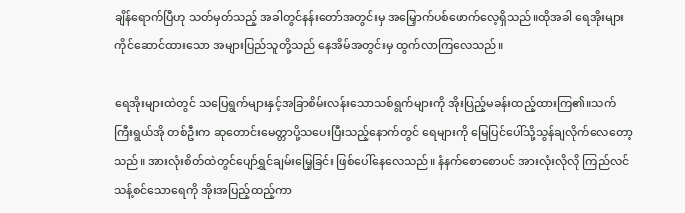ချိန်ရောက်ပြီဟု သတ်မှတ်သည့် အခါတွင်နန်းတော်အတွင်းမှ အမြှောက်ပစ်ဖောက်လေ့ရှိသည်။ထိုအခါ ရေအိုးများကိုင်ဆောင်ထားသော အများပြည်သူတို့သည် နေအိမ်အတွင်းမှ ထွက်လာကြလေသည်။

ရေအိုးများထဲတွင် သပြေရွက်များနှင့်အခြာစိမ်းလန်းသောသစ်ရွက်များကို အိုးပြည့်မခန်းထည့်ထားကြ၏။သက်ကြီးရွယ်အို တစ်ဦးက ဆုတောင်းမေတ္တာပို့သပေးပြီးသည့်နောက်တွင် ရေများကို မြေပြင်ပေါ်သို့သွန်ချလိုက်လေတော့သည်။ အားလုံးစိတ်ထဲတွင်ပျော်ရွှင်ချမ်းမြေ့ခြင်း ဖြစ်ပေါ်နေလေသည်။ နံနက်စောစောပင် အားလုံးလိုလို ကြည်လင်သန့်စင်သောရေကို အိုးအပြည့်ထည့်ကာ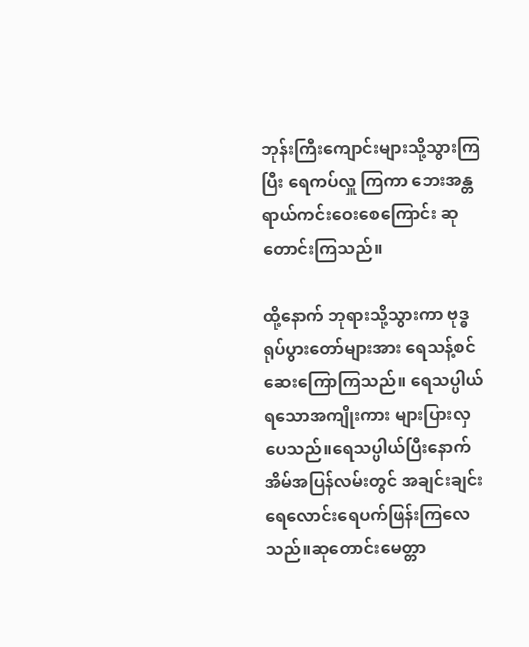ဘုန်းကြီးကျောင်းများသို့သွားကြပြီး ရေကပ်လှူ ကြကာ ဘေးအန္တရာယ်ကင်းဝေးစေကြောင်း ဆုတောင်းကြသည်။

ထို့နောက် ဘုရားသို့သွားကာ ဗုဒ္ဓရုပ်ပွားတော်များအား ရေသန့်စင်ဆေးကြောကြသည်။ ရေသပ္ပါယ်ရသောအကျိုးကား များပြားလှပေသည်။ရေသပ္ပါယ်ပြီးနောက် အိမ်အပြန်လမ်းတွင် အချင်းချင်းရေလောင်းရေပက်ဖြန်းကြလေသည်။ဆုတောင်းမေတ္တာ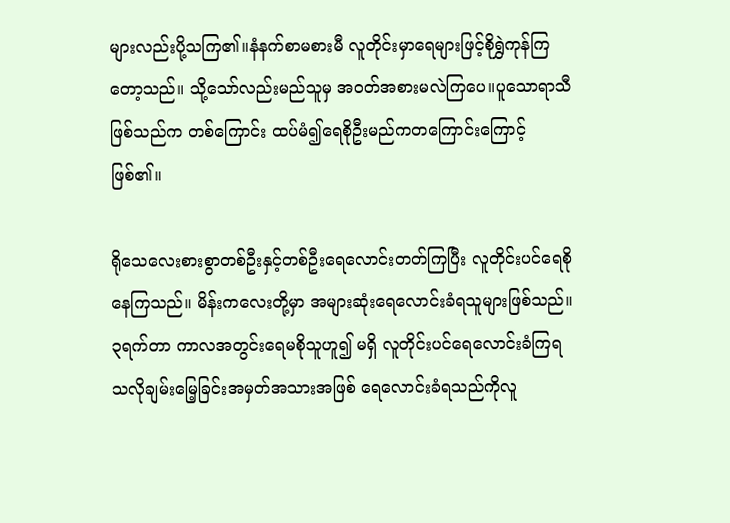များလည်းပို့သကြ၏။နံနက်စာမစားမီ လူတိုင်းမှာရေများဖြင့်စိုရွှဲကုန်ကြတော့သည်။ သို့သော်လည်းမည်သူမှ အဝတ်အစားမလဲကြပေ။ပူသောရာသီဖြစ်သည်က တစ်ကြောင်း ထပ်မံ၍ရေစိုဦးမည်ကတကြောင်းကြောင့်ဖြစ်၏။

ရိုသေလေးစားစွာတစ်ဦးနှင့်တစ်ဦးရေလောင်းတတ်ကြပြီး လူတိုင်းပင်ရေစိုနေကြသည်။ မိန်းကလေးတို့မှာ အများဆုံးရေလောင်းခံရသူများဖြစ်သည်။၃ရက်တာ ကာလအတွင်းရေမစိုသူဟူ၍ မရှိ လူတိုင်းပင်ရေလောင်းခံကြရသလိုချမ်းမြေ့ခြင်းအမှတ်အသားအဖြစ် ရေလောင်းခံရသည်ကိုလူ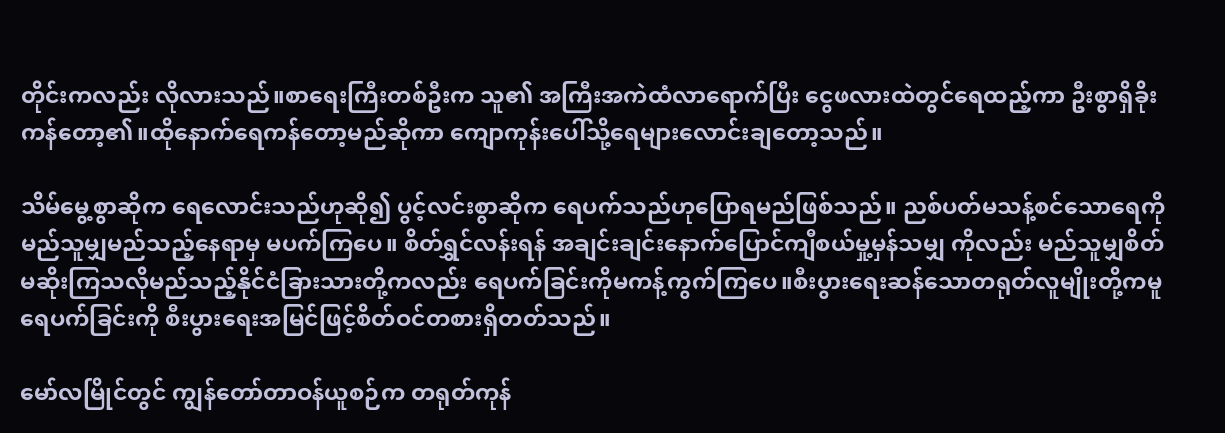တိုင်းကလည်း လိုလားသည်။စာရေးကြီးတစ်ဦးက သူ၏ အကြီးအကဲထံလာရောက်ပြီး ငွေဖလားထဲတွင်ရေထည့်ကာ ဦးစွာရှိခိုးကန်တော့၏။ထိုနောက်ရေကန်တော့မည်ဆိုကာ ကျောကုန်းပေါ်သို့ရေများလောင်းချတော့သည်။

သိမ်မွေ့စွာဆိုက ရေလောင်းသည်ဟုဆို၍ ပွင့်လင်းစွာဆိုက ရေပက်သည်ဟုပြောရမည်ဖြစ်သည်။ ညစ်ပတ်မသန့်စင်သောရေကို မည်သူမျှမည်သည့်နေရာမှ မပက်ကြပေ။ စိတ်ရွှင်လန်းရန် အချင်းချင်းနောက်ပြောင်ကျီစယ်မှု့မှန်သမျှ ကိုလည်း မည်သူမျှစိတ်မဆိုးကြသလိုမည်သည့်နိုင်ငံခြားသားတို့ကလည်း ရေပက်ခြင်းကိုမကန့်ကွက်ကြပေ။စီးပွားရေးဆန်သောတရုတ်လူမျိုးတို့ကမူ ရေပက်ခြင်းကို စီးပွားရေးအမြင်ဖြင့်စိတ်ဝင်တစားရှိတတ်သည်။

မော်လမြိုင်တွင် ကျွန်တော်တာဝန်ယူစဉ်က တရုတ်ကုန်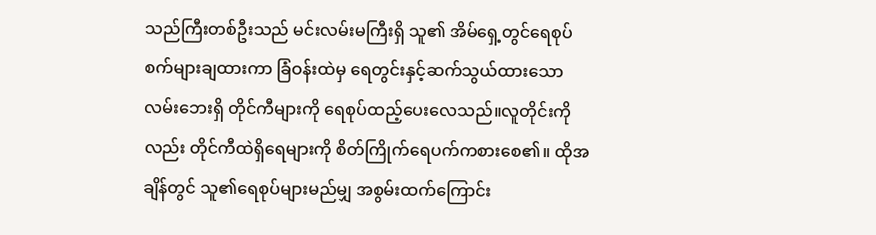သည်ကြီးတစ်ဦးသည် မင်းလမ်းမကြီးရှိ သူ၏ အိမ်ရှေ့တွင်ရေစုပ်စက်များချထားကာ ခြံဝန်းထဲမှ ရေတွင်းနှင့်ဆက်သွယ်ထားသောလမ်းဘေးရှိ တိုင်ကီများကို ရေစုပ်ထည့်ပေးလေသည်။လူတိုင်းကိုလည်း တိုင်ကီထဲရှိရေများကို စိတ်ကြိုက်ရေပက်ကစားစေ၏။ ထိုအချိန်တွင် သူ၏ရေစုပ်များမည်မျှ အစွမ်းထက်ကြောင်း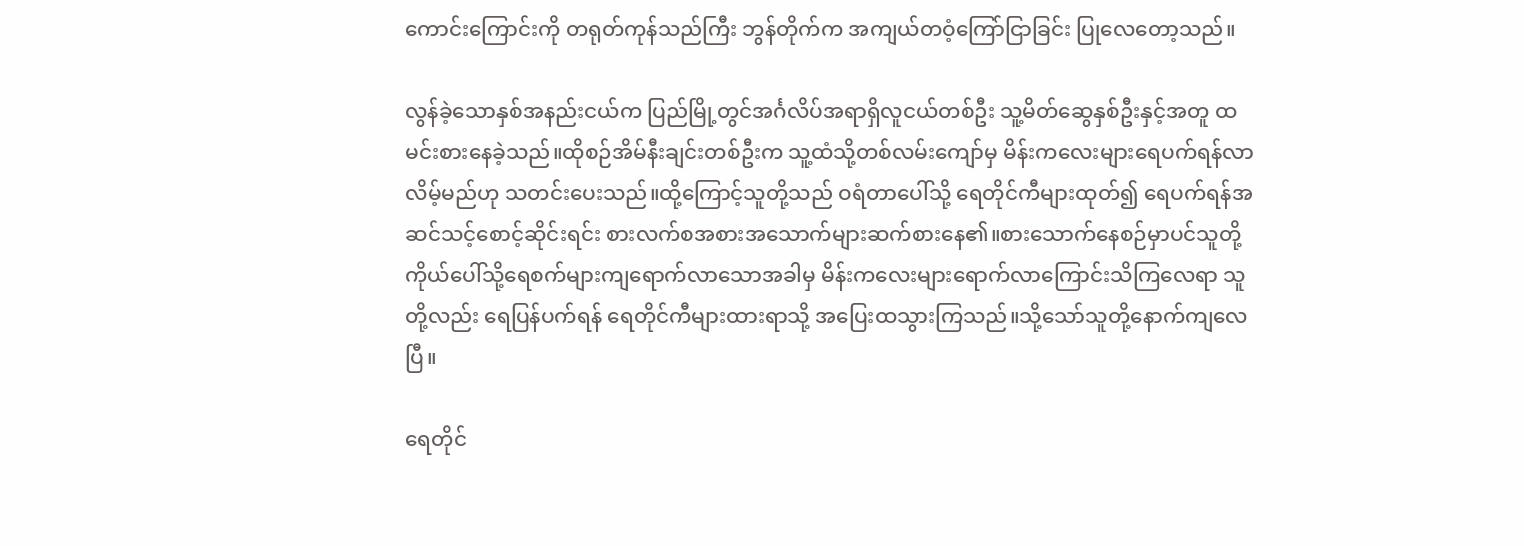ကောင်းကြောင်းကို တရုတ်ကုန်သည်ကြီး ဘွန်တိုက်က အကျယ်တဝံ့ကြော်ငြာခြင်း ပြုလေတော့သည်။

လွန်ခဲ့သောနှစ်အနည်းငယ်က ပြည်မြို့တွင်အင်္ဂလိပ်အရာရှိလူငယ်တစ်ဦး သူ့မိတ်ဆွေနှစ်ဦးနှင့်အတူ ထမင်းစားနေခဲ့သည်။ထိုစဉ်အိမ်နီးချင်းတစ်ဦးက သူ့ထံသို့တစ်လမ်းကျော်မှ မိန်းကလေးများရေပက်ရန်လာလိမ့်မည်ဟု သတင်းပေးသည်။ထို့ကြောင့်သူတို့သည် ဝရံတာပေါ်သို့ ရေတိုင်ကီများထုတ်၍ ရေပက်ရန်အဆင်သင့်စောင့်ဆိုင်းရင်း စားလက်စအစားအသောက်များဆက်စားနေ၏။စားသောက်နေစဉ်မှာပင်သူတို့ကိုယ်ပေါ်သို့ရေစက်များကျရောက်လာသောအခါမှ မိန်းကလေးများရောက်လာကြောင်းသိကြလေရာ သူတို့လည်း ရေပြန်ပက်ရန် ရေတိုင်ကီများထားရာသို့ အပြေးထသွားကြသည်။သို့သော်သူတို့နောက်ကျလေပြီ။

ရေတိုင်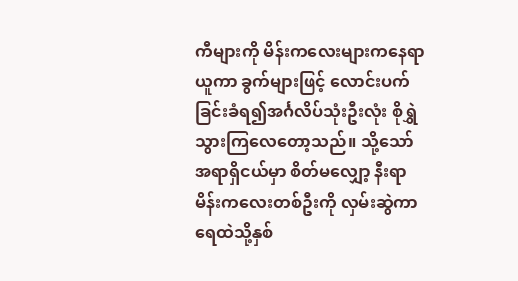ကီများကို မိန်းကလေးများကနေရာယူကာ ခွက်များဖြင့် လောင်းပက်ခြင်းခံရ၍အင်္ဂလိပ်သုံးဦးလုံး စိုရွှဲသွားကြလေတော့သည်။ သို့သော်အရာရှိငယ်မှာ စိတ်မလျှော့ နီးရာမိန်းကလေးတစ်ဦးကို လှမ်းဆွဲကာရေထဲသို့နှစ်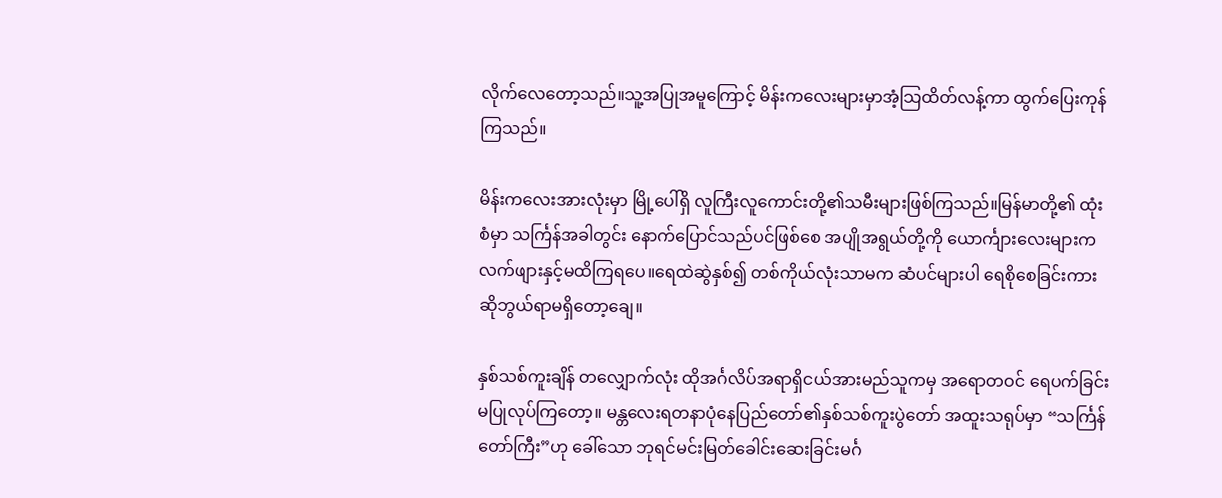လိုက်လေတော့သည်။သူ့အပြုအမူကြောင့် မိန်းကလေးများမှာအံ့သြထိတ်လန့်ကာ ထွက်ပြေးကုန်ကြသည်။

မိန်းကလေးအားလုံးမှာ မြို့ပေါ်ရှိ လူကြီးလူကောင်းတို့၏သမီးများဖြစ်ကြသည်။မြန်မာတို့၏ ထုံးစံမှာ သင်္ကြန်အခါတွင်း နောက်ပြောင်သည်ပင်ဖြစ်စေ အပျိုအရွယ်တို့ကို ယောင်္ကျားလေးများက လက်ဖျားနှင့်မထိကြရပေ။ရေထဲဆွဲနှစ်၍ တစ်ကိုယ်လုံးသာမက ဆံပင်များပါ ရေစိုစေခြင်းကား ဆိုဘွယ်ရာမရှိတော့ချေ။

နှစ်သစ်ကူးချိန် တလျှောက်လုံး ထိုအင်္ဂလိပ်အရာရှိငယ်အားမည်သူကမှ အရောတဝင် ရေပက်ခြင်းမပြုလုပ်ကြတော့။ မန္တလေးရတနာပုံနေပြည်တော်၏နှစ်သစ်ကူးပွဲတော် အထူးသရုပ်မှာ “သင်္ကြန်တော်ကြီး”ဟု ခေါ်သော ဘုရင်မင်းမြတ်ခေါင်းဆေးခြင်းမင်္ဂ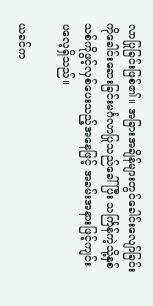လာပြုခြင်းဖြစ်၏။ အခြားအချိန်များတွင်ခေါင်းလျော်ခြင်းကိုခေါင်းဆေးခြင်းမင်္ဂလာပြုသည်ခေါ်ပြီး သင်္ကြန်ကဲ့သို့နှစ်သစ်ကိုဖွင့်လှစ်ပေးသည့်အနေဖြင့် အခမ်းအနားဖြင့်ကျင်းပလေ့ရှိသည်။

ယခင်က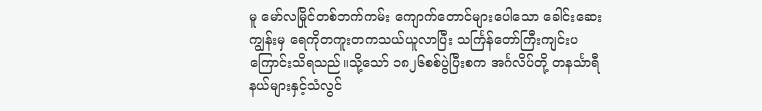မူ မော်လမြိုင်တစ်ဘက်ကမ်း ကျောက်တောင်များပေါသော ခေါင်းဆေးကျွန်းမှ ရေကိုတကူးတကသယ်ယူလာပြီး သင်္ကြန်တော်ကြီးကျင်းပကြောင်းသိရသည်။သို့သော် ၁၈၂၆စစ်ပွဲပြီးစက အင်္ဂလိပ်တို့ တနင်္သာရီနယ်များနှင့်သံလွင်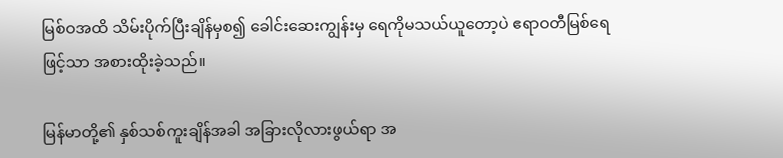မြစ်ဝအထိ သိမ်းပိုက်ပြီးချိန်မှစ၍ ခေါင်းဆေးကျွန်းမှ ရေကိုမသယ်ယူတော့ပဲ ဧရာဝတီမြစ်ရေဖြင့်သာ အစားထိုးခဲ့သည်။

မြန်မာတို့၏ နှစ်သစ်ကူးချိန်အခါ အခြားလိုလားဖွယ်ရာ အ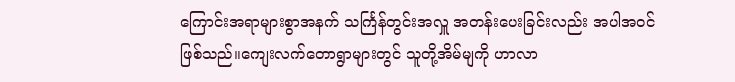ကြောင်းအရာများစွာအနက် သင်္ကြန်တွင်းအလှူ အတန်းပေးခြင်းလည်း အပါအဝင်ဖြစ်သည်။ကျေးလက်တောရွာများတွင် သူတို့အိမ်မျကို ဟာလာ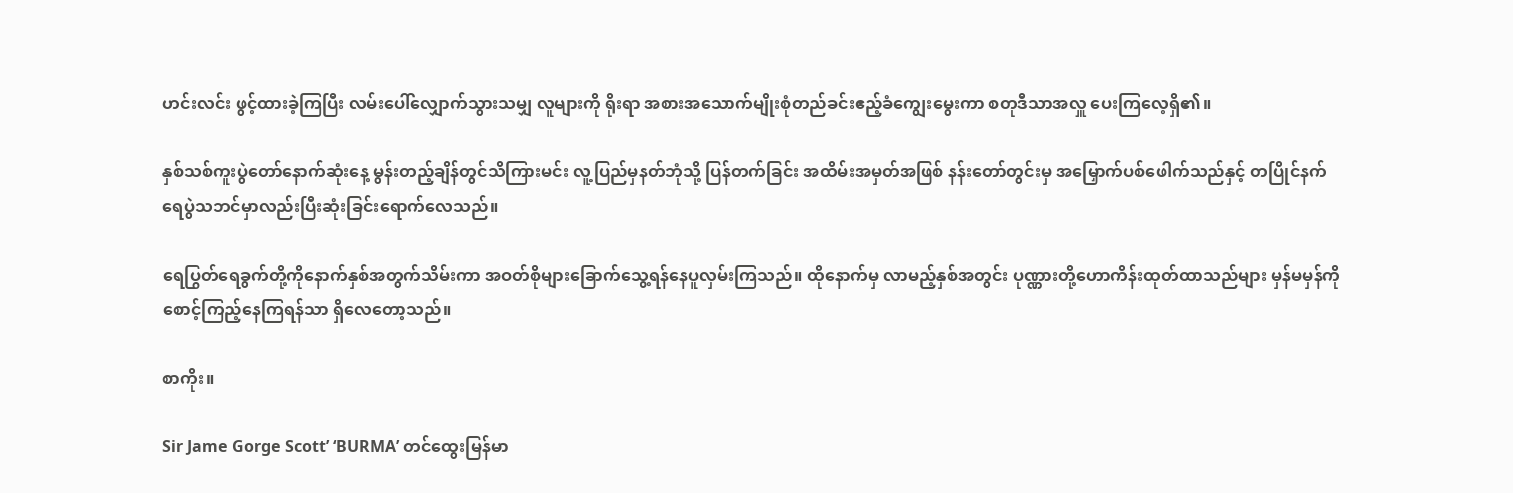ဟင်းလင်း ဖွင့်ထားခဲ့ကြပြီး လမ်းပေါ်လျှောက်သွားသမျှ လူများကို ရိုးရာ အစားအသောက်မျိုးစုံတည်ခင်းဧည့်ခံကျွေးမွေးကာ စတုဒီသာအလှူ ပေးကြလေ့ရှိ၏။

နှစ်သစ်ကူးပွဲတော်နောက်ဆုံးနေ့ မွန်းတည့်ချိန်တွင်သိကြားမင်း လူ့ပြည်မှနတ်ဘုံသို့ ပြန်တက်ခြင်း အထိမ်းအမှတ်အဖြစ် နန်းတော်တွင်းမှ အမြှောက်ပစ်ဖေါက်သည်နှင့် တပြိုင်နက် ရေပွဲသဘင်မှာလည်းပြီးဆုံးခြင်းရောက်လေသည်။

ရေပြွတ်ရေခွက်တို့ကိုနောက်နှစ်အတွက်သိမ်းကာ အဝတ်စိုများခြောက်သွေ့ရန်နေပူလှမ်းကြသည်။ ထိုနောက်မှ လာမည့်နှစ်အတွင်း ပုဏ္ဏားတို့ဟောကိန်းထုတ်ထာသည်များ မှန်မမှန်ကို စောင့်ကြည့်နေကြရန်သာ ရှိလေတော့သည်။

စာကိုး။

Sir Jame Gorge Scott’ ‘BURMA’ တင်ထွေးမြန်မာ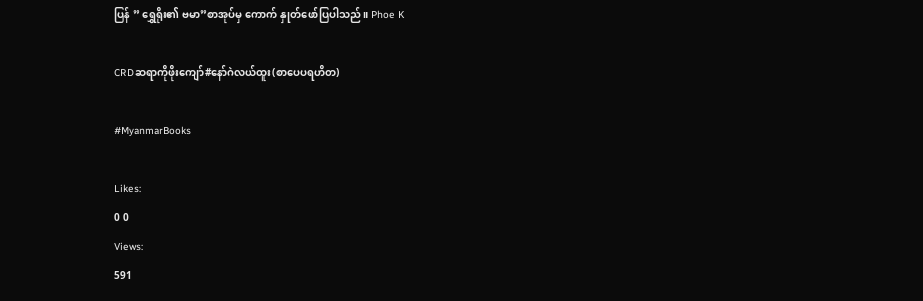ပြန် ” ရွှေရိုး၏ ဗမာ”စာအုပ်မှ ကောက် နှုတ်ဖော်ပြပါသည်။ Phoe K

CRDဆရာကိုဖိုးကျော်#နော်ဂဲလယ်ထူး(စာပေပရဟိတ)

#MyanmarBooks

Likes:
0 0
Views:
591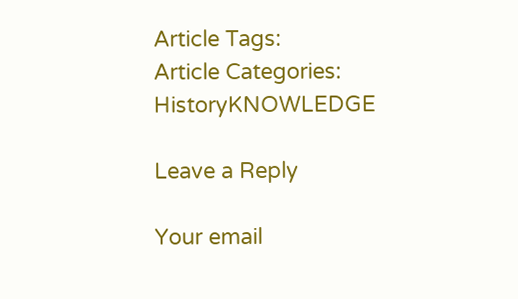Article Tags:
Article Categories:
HistoryKNOWLEDGE

Leave a Reply

Your email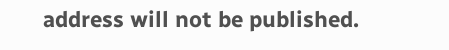address will not be published.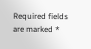Required fields are marked *